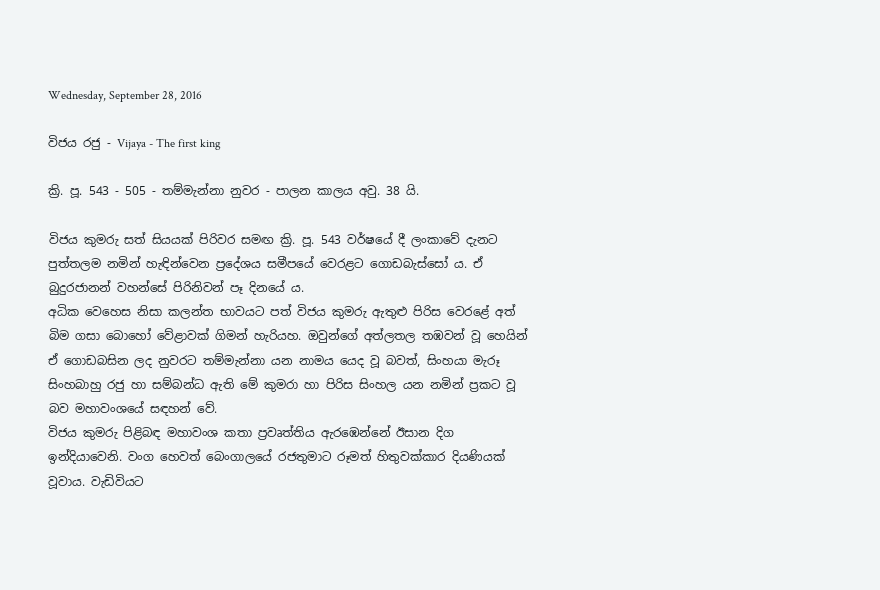Wednesday, September 28, 2016

විජය රජු - Vijaya - The first king

ක්‍රි. පූ. 543 - 505 - තම්මැන්නා නුවර - පාලන කාලය අවු. 38 යි.

විජය කුමරු සත් සියයක් පිරිවර සමඟ ක්‍රි. පූ. 543 වර්ෂයේ දී ලංකාවේ දැනට පුත්තලම නමින් හැඳින්වෙන ප්‍රදේශය සමීපයේ වෙරළට ගොඩබැස්සෝ ය. ඒ බුදුරජානන් වහන්සේ පිරිනිවන් පෑ දිනයේ ය.
අධික වෙහෙස නිසා කලන්ත භාවයට පත් විජය කුමරු ඇතුළු පිරිස වෙරළේ අත් බිම ගසා බොහෝ වේළාවක් ගිමන් හැරියහ. ඔවුන්ගේ අත්ලතල තඹවන් වූ හෙයින් ඒ ගොඩබසින ලද නුවරට තම්මැන්නා යන නාමය යෙද වූ බවත්, සිංහයා මැරූ සිංහබාහු රජු හා සම්බන්ධ ඇති මේ කුමරා හා පිරිස සිංහල යන නමින් ප්‍රකට වූ බව මහාවංශයේ සඳහන් වේ.
විජය කුමරු පිළිබඳ මහාවංශ කතා ප්‍රවෘත්තිය ඇරඹෙන්නේ ඊසාන දිග ඉන්දියාවෙනි. වංග හෙවත් බෙංගාලයේ රජතුමාට රූමත් හිතුවක්කාර දියණියක් වූවාය. වැඩිවියට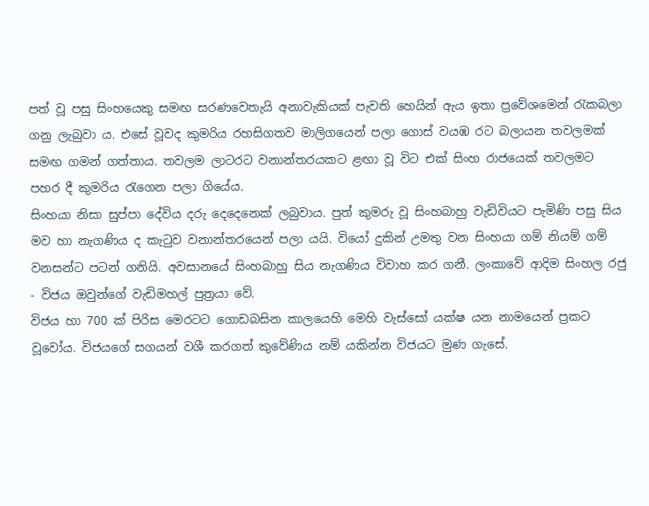පත් වූ පසු සිංහයෙකු සමඟ සරණවෙතැයි අනාවැකියක් පැවති හෙයින් ඇය ඉතා ප්‍රවේශමෙන් රැකබලා ගනු ලැබුවා ය. එසේ වූවද කුමරිය රහසිගතව මාලිගයෙන් පලා ගොස් වයඹ රට බලායන තවලමක් සමඟ ගමන් ගත්තාය. තවලම ලාටරට වනාන්තරයකට ළඟා වූ විට එක් සිංහ රාජයෙක් තවලමට පහර දී කුමරිය රැගෙන පලා ගියේය.
සිංහයා නිසා සුප්පා දේවිය දරු දෙදෙනෙක් ලබුවාය. පුත් කුමරු වූ සිංහබාහු වැඩිවියට පැමිණි පසු සිය මව හා නැගණිය ද කැටුව වනාන්තරයෙන් පලා යයි. වියෝ දුකින් උමතු වන සිංහයා ගම් නියම් ගම් වනසන්ට පටන් ගනියි. අවසානයේ සිංහබාහු සිය නැගණිය විවාහ කර ගනී. ලංකාවේ ආදිම සිංහල රජු - විජය ඔවුන්ගේ වැඩිමහල් පුත්‍රයා වේ.
විජය හා 700 ක් පිරිස මෙරටට ගොඩබසින කාලයෙහි මෙහි වැස්සෝ යක්ෂ යන නාමයෙන් ප්‍රකට වූවෝය. විජයගේ සගයන් වශී කරගත් කුවේණිය නම් යකින්න විජයට මුණ ගැසේ.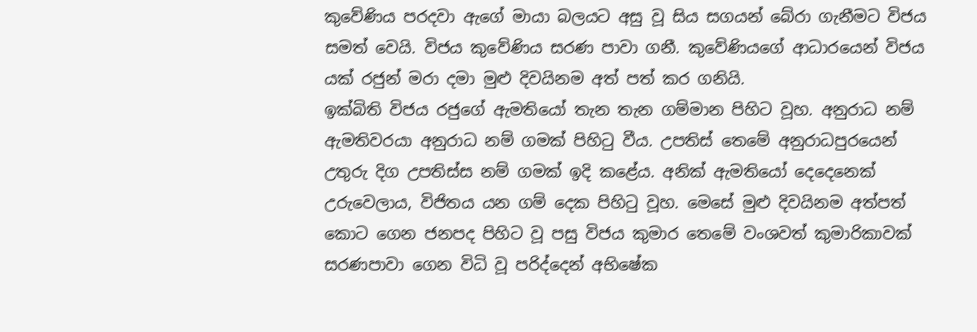කුවේණිය පරදවා ඇගේ මායා බලයට අසු වූ සිය සගයන් බේරා ගැනීමට විජය සමත් වෙයි. විජය කුවේණිය සරණ පාවා ගනී. කුවේණියගේ ආධාරයෙන් විජය යක් රජුන් මරා දමා මුළු දිවයිනම අත් පත් කර ගනියි.
ඉක්බිති විජය රජුගේ ඇමතියෝ තැන තැන ගම්මාන පිහිට වූහ. අනුරාධ නම් ඇමතිවරයා අනුරාධ නම් ගමක් පිහිටු වීය. උපතිස් තෙමේ අනුරාධපුරයෙන් උතුරු දිග උපතිස්ස නම් ගමක් ඉදි කළේය. අනික් ඇමතියෝ දෙදෙනෙක් උරුවෙලාය, විජිතය යන ගම් දෙක පිහිටු වූහ. මෙසේ මුළු දිවයිනම අත්පත් කොට ගෙන ජනපද පිහිට වූ පසු විජය කුමාර තෙමේ වංශවත් කුමාරිකාවක් සරණපාවා ගෙන විධි වූ පරිද්දෙන් අභිෂේක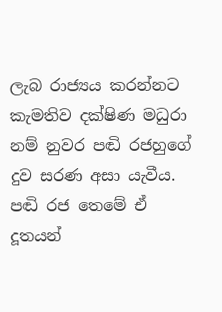ලැබ රාජ්‍යය කරන්නට කැමතිව දක්ෂිණ මධුරා නම් නුවර පඬි රජහුගේ දුව සරණ අසා යැවීය. පඬි රජ තෙමේ ඒ දූතයන්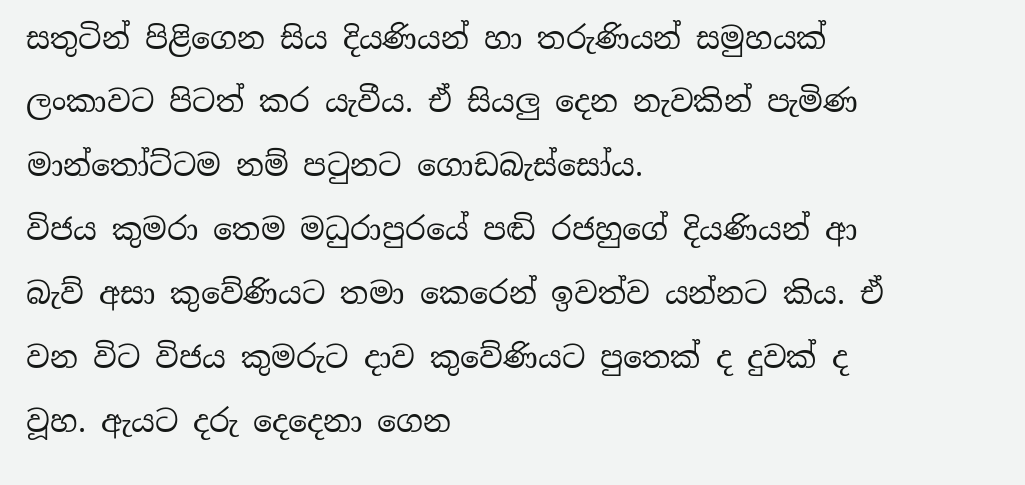සතුටින් පිළිගෙන සිය දියණියන් හා තරුණියන් සමුහයක් ලංකාවට පිටත් කර යැවීය. ඒ සියලු දෙන නැවකින් පැමිණ මාන්තෝට්ටම නම් පටුනට ගොඩබැස්සෝය.
විජය කුමරා තෙම මධුරාපුරයේ පඬි රජහුගේ දියණියන් ආ බැව් අසා කුවේණියට තමා කෙරෙන් ඉවත්ව යන්නට කිය. ඒ වන විට විජය කුමරුට දාව කුවේණියට පුතෙක් ද දුවක් ද වූහ. ඇයට දරු දෙදෙනා ගෙන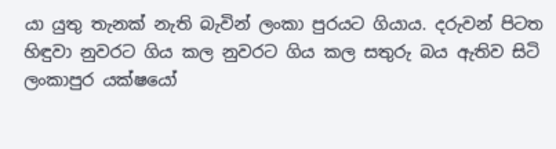යා යුතු තැනක් නැති බැවින් ලංකා පුරයට ගියාය. දරුවන් පිටත හිඳුවා නුවරට ගිය කල නුවරට ගිය කල සතුරු බය ඇතිව සිටි ලංකාපුර යක්ෂයෝ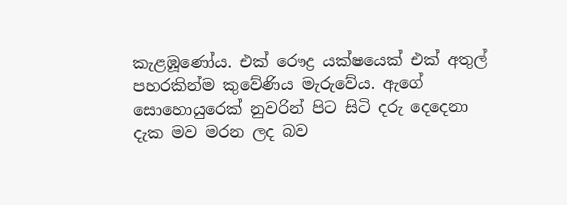කැළඹූණෝය. එක් රෞද්‍ර යක්ෂයෙක් එක් අතුල් පහරකින්ම කුවේණිය මැරුවේය. ඇගේ සොහොයුරෙක් නුවරින් පිට සිටි දරු දෙදෙනා දැක මව මරන ලද බව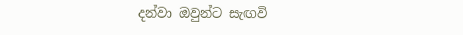දන්වා ඔවුන්ට සැඟවි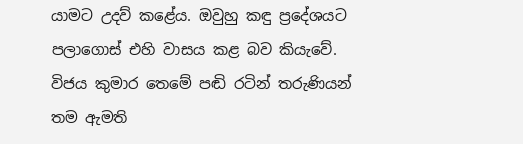යාමට උදව් කළේය. ඔවුහු කඳු ප්‍රදේශයට පලාගොස් එහි වාසය කළ බව කියැවේ.
විජය කුමාර තෙමේ පඬි රටින් තරුණියන් තම ඇමති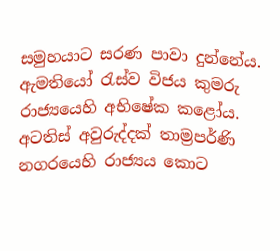සමුහයාට සරණ පාවා දුන්නේය. ඇමතියෝ රැස්ව විජය කුමරු රාජ්‍යයෙහි අභිෂේක කළෝය. අටතිස් අවුරුද්දක් තාම්‍රපර්ණි නගරයෙහි රාජ්‍යය කොට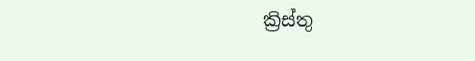ක්‍රිස්තු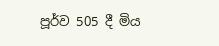පූර්ව 505 දී මිය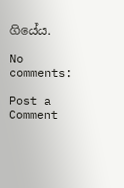ගියේය.

No comments:

Post a Comment